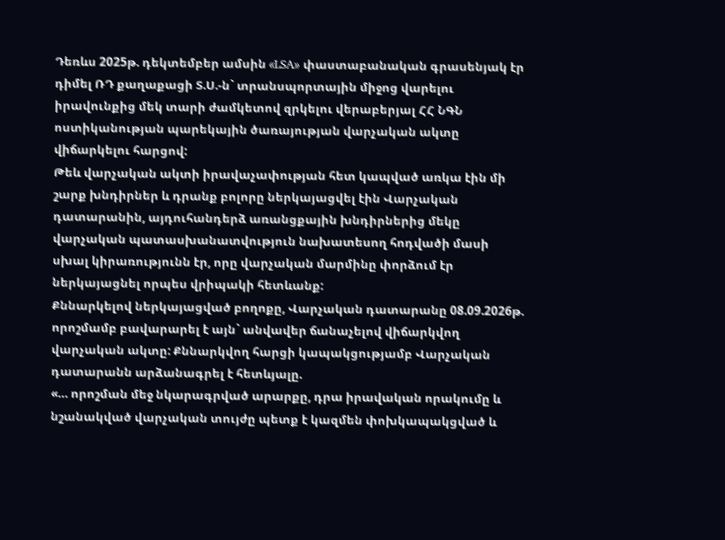Դեռևս 2025թ. դեկտեմբեր ամսին «LSA» փաստաբանական գրասենյակ էր դիմել ՌԴ քաղաքացի Տ.Ս.-ն` տրանսպորտային միջոց վարելու իրավունքից մեկ տարի ժամկետով զրկելու վերաբերյալ ՀՀ ՆԳՆ ոստիկանության պարեկային ծառայության վարչական ակտը վիճարկելու հարցով:
Թեև վարչական ակտի իրավաչափության հետ կապված առկա էին մի շարք խնդիրներ և դրանք բոլորը ներկայացվել էին Վարչական դատարանին, այդուհանդերձ առանցքային խնդիրներից մեկը վարչական պատասխանատվություն նախատեսող հոդվածի մասի սխալ կիրառությունն էր, որը վարչական մարմինը փորձում էր ներկայացնել որպես վրիպակի հետևանք:
Քննարկելով ներկայացված բողոքը, Վարչական դատարանը 08.09.2026թ. որոշմամբ բավարարել է այն` անվավեր ճանաչելով վիճարկվող վարչական ակտը: Քննարկվող հարցի կապակցությամբ Վարչական դատարանն արձանագրել է հետևյալը.
«… որոշման մեջ նկարագրված արարքը, դրա իրավական որակումը և նշանակված վարչական տույժը պետք է կազմեն փոխկապակցված և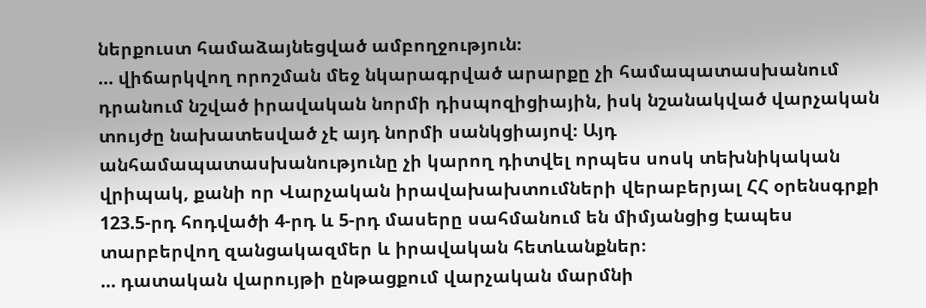ներքուստ համաձայնեցված ամբողջություն։
… վիճարկվող որոշման մեջ նկարագրված արարքը չի համապատասխանում դրանում նշված իրավական նորմի դիսպոզիցիային, իսկ նշանակված վարչական տույժը նախատեսված չէ այդ նորմի սանկցիայով։ Այդ անհամապատասխանությունը չի կարող դիտվել որպես սոսկ տեխնիկական վրիպակ, քանի որ Վարչական իրավախախտումների վերաբերյալ ՀՀ օրենսգրքի 123.5-րդ հոդվածի 4-րդ և 5-րդ մասերը սահմանում են միմյանցից էապես տարբերվող զանցակազմեր և իրավական հետևանքներ։
… դատական վարույթի ընթացքում վարչական մարմնի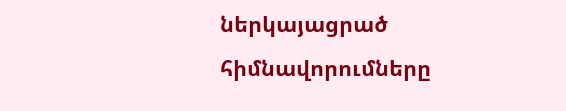ներկայացրած հիմնավորումները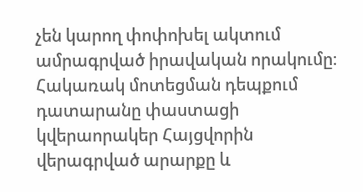չեն կարող փոփոխել ակտում ամրագրված իրավական որակումը։ Հակառակ մոտեցման դեպքում դատարանը փաստացի կվերաորակեր Հայցվորին վերագրված արարքը և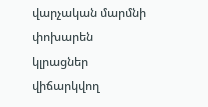վարչական մարմնի փոխարեն կլրացներ վիճարկվող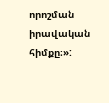որոշման իրավական հիմքը։»: